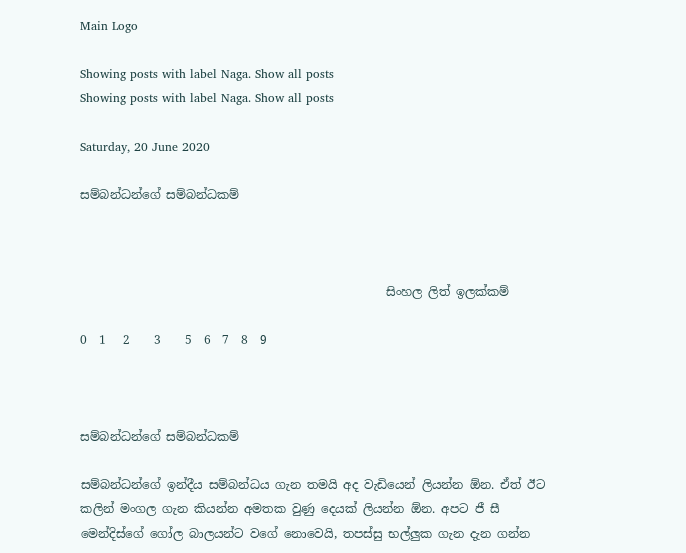Main Logo

Showing posts with label Naga. Show all posts
Showing posts with label Naga. Show all posts

Saturday, 20 June 2020

සම්බන්ධන්ගේ සම්බන්ධකම්



                                                   සිංහල ලිත් ඉලක්කම්

0  1   2    3    5  6  7  8  9



සම්බන්ධන්ගේ සම්බන්ධකම්

සම්බන්ධන්ගේ ඉන්දීය සම්බන්ධය ගැන තමයි අද වැඩියෙන් ලියන්න ඕන. ඒත් ඊට කලින් මංගල ගැන කියන්න අමතක වුණු දෙයක් ලියන්න ඕන. අපට ජී සී මෙන්දිස්ගේ ගෝල බාලයන්ට වගේ නොවෙයි, තපස්සු භල්ලුක ගැන දැන ගන්න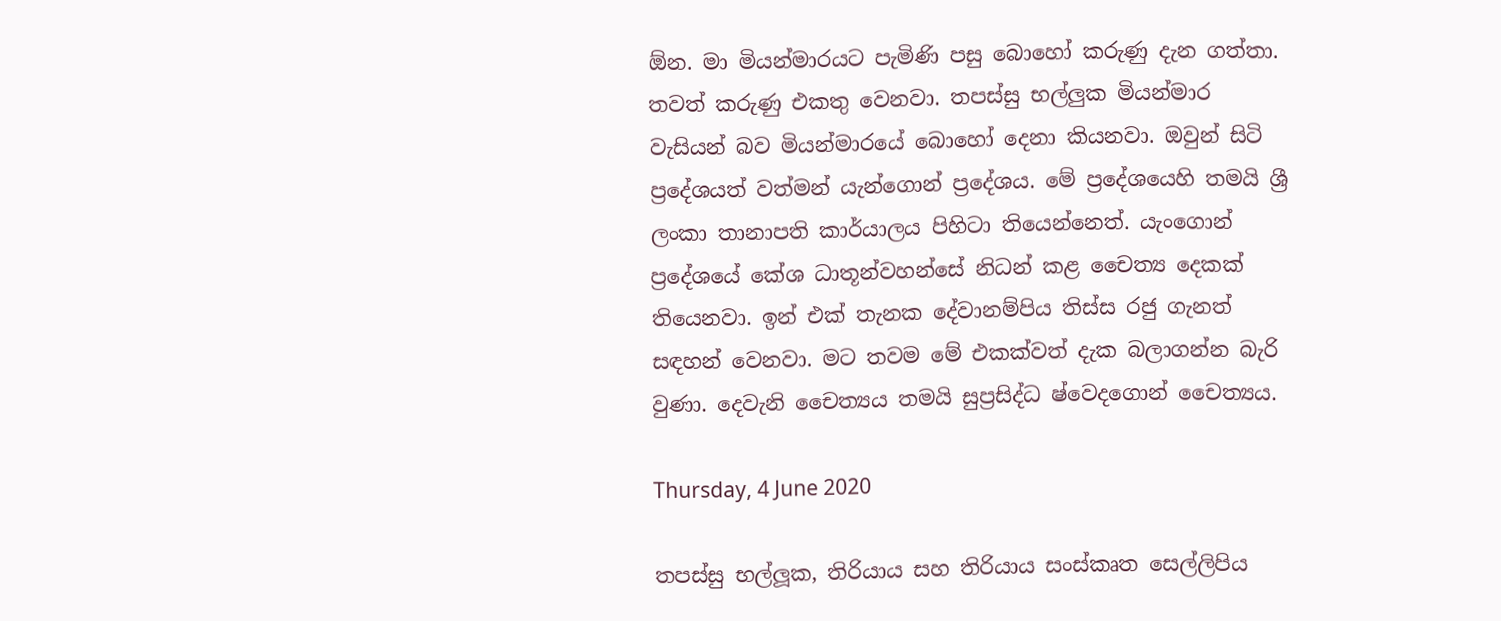ඕන. මා මියන්මාරයට පැමිණි පසු බොහෝ කරුණු දැන ගත්තා. තවත් කරුණු එකතු වෙනවා. තපස්සු භල්ලුක මියන්මාර වැසියන් බව මියන්මාරයේ බොහෝ දෙනා කියනවා. ඔවුන් සිටි ප්‍රදේශයත් වත්මන් යැන්ගොන් ප්‍රදේශය. මේ ප්‍රදේශයෙහි තමයි ශ්‍රී ලංකා තානාපති කාර්යාලය පිහිටා තියෙන්නෙත්. යැංගොන් ප්‍රදේශයේ කේශ ධාතූන්වහන්සේ නිධන් කළ චෛත්‍ය දෙකක් තියෙනවා. ඉන් එක් තැනක දේවානම්පිය තිස්ස රජු ගැනත් සඳහන් වෙනවා. මට තවම මේ එකක්වත් දැක බලාගන්න බැරි වුණා. දෙවැනි චෛත්‍යය තමයි සුප්‍රසිද්ධ ෂ්වෙදගොන් චෛත්‍යය.

Thursday, 4 June 2020

තපස්සු භල්ලූක, තිරියාය සහ තිරියාය සංස්කෘත සෙල්ලිපිය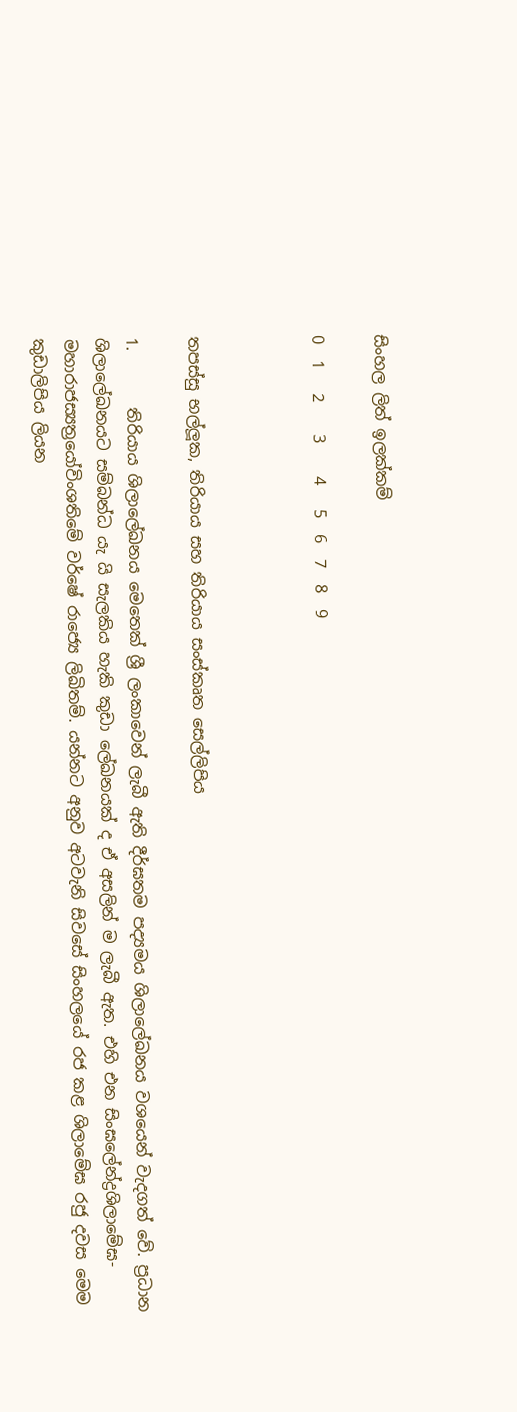සිංහල ලිත් ඉලක්කම්

0  1   2    3    4   5  6  7  8  9



තපස්සු භල්ලූක, තිරියාය සහ තිරියාය සංස්කෘත සෙල්ලිපිය

1.       තිරියාය ශිලාලේඛනය මෙතෙක් ශ්‍රී ලංකාවෙන් ලැබී ඇති දීර්ඝතම පද්‍යමය ශිලාලේඛනය වශයෙන් වැදගත් වේ. ප්‍රධාන ශිලාලේඛනයට සම්බන්ධ යැ යි සැලකිය හැකි කුඩා ලේඛනයක් ද ඒ අසලින් ම ලැබී ඇත. එහි එන සිංඝලේන්ද්‍රශිලාමේඝ-මහාරාජස්‍යත්‍රයෝවිංශතිමේ වර්ෂේ රාජ්‍යෙ ලිඛිතම්. යන්නට අනුව අටවැනි සිවසේ සිංහලයේ රජ කළ ශිලාමේඝ රජු දවස මෙම කුඩාලිපිය ලියන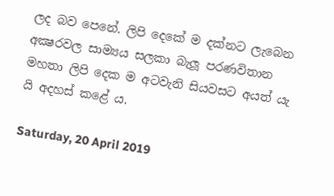ලද බව පෙනේ. ලිපි දෙකේ ම දක්නට ලැබෙන අක්‍ෂරවල සාම්‍යය සලකා බැලූ පරණවිතාන මහතා ලිපි දෙක ම අටවැනි සියවසට අයත් යැ යි අදහස් කළේ ය.

Saturday, 20 April 2019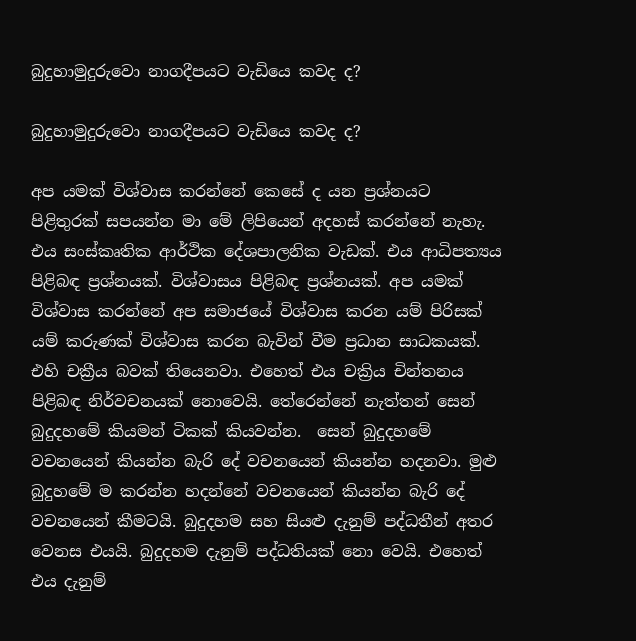බුදුහාමුදුරුවො නාගදීපයට වැඩියෙ කවද ද?

බුදුහාමුදුරුවො නාගදීපයට වැඩියෙ කවද ද?

අප යමක් විශ්වාස කරන්නේ කෙසේ ද යන ප්‍රශ්නයට පිළිතුරක් සපයන්න මා මේ ලිපියෙන් අදහස් කරන්නේ නැහැ. එය සංස්කෘතික ආර්ථික දේශපාලනික වැඩක්. එය ආධිපත්‍යය පිළිබඳ ප්‍රශ්නයක්. විශ්වාසය පිළිබඳ ප්‍රශ්නයක්. අප යමක් විශ්වාස කරන්නේ අප සමාජයේ විශ්වාස කරන යම් පිරිසක් යම් කරුණක් විශ්වාස කරන බැවින් වීම ප්‍රධාන සාධකයක්. එහි චක්‍රීය බවක් තියෙනවා. එහෙත් එය චක්‍රිය චින්තනය පිළිබඳ නිර්වචනයක් නොවෙයි. තේරෙන්නේ නැත්තන් සෙන් බුදුදහමේ කියමන් ටිකක් කියවන්න.  සෙන් බුදුදහමේ වචනයෙන් කියන්න බැරි දේ වචනයෙන් කියන්න හදනවා. මුළු බුදුහමේ ම කරන්න හදන්නේ වචනයෙන් කියන්න බැරි දේ වචනයෙන් කීමටයි. බුදුදහම සහ සියළු දැනුම් පද්ධතීන් අතර වෙනස එයයි. බුදුදහම දැනුම් පද්ධතියක් නො වෙයි. එහෙත් එය දැනුම්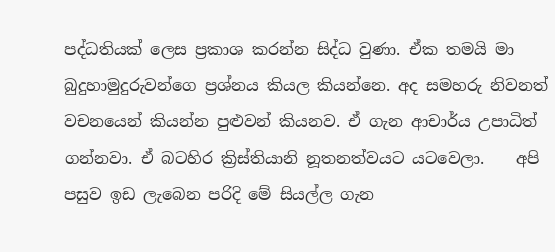පද්ධතියක් ලෙස ප්‍රකාශ කරන්න සිද්ධ වුණා. ඒක තමයි මා බුදුහාමුදුරුවන්ගෙ ප්‍රශ්නය කියල කියන්නෙ. අද සමහරු නිවනත් වචනයෙන් කියන්න පුළුවන් කියනව. ඒ ගැන ආචාර්ය උපාධිත් ගන්නවා. ඒ බටහිර ක්‍රිස්තියානි නූතනත්වයට යටවෙලා.    අපි පසුව ඉඩ ලැබෙන පරිදි මේ සියල්ල ගැන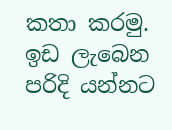කතා කරමු. ඉඩ ලැබෙන පරිදි යන්නට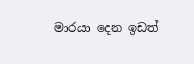මාරයා දෙන ඉඩත්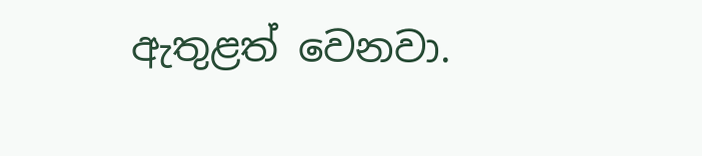ඇතුළත් වෙනවා.